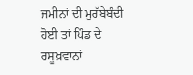ਜਮੀਨਾਂ ਦੀ ਮੁਰੱਬੇਬੰਦੀ ਹੋਈ ਤਾਂ ਪਿੰਡ ਦੇ ਰਸੂਖ਼ਵਾਨਾਂ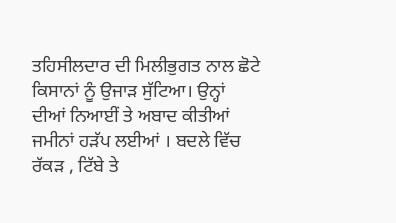ਤਹਿਸੀਲਦਾਰ ਦੀ ਮਿਲੀਭੁਗਤ ਨਾਲ ਛੋਟੇ ਕਿਸਾਨਾਂ ਨੂੰ ਉਜਾੜ ਸੁੱਟਿਆ। ਉਨ੍ਹਾਂ ਦੀਆਂ ਨਿਆਈਂ ਤੇ ਅਬਾਦ ਕੀਤੀਆਂ ਜਮੀਨਾਂ ਹੜੱਪ ਲਈਆਂ । ਬਦਲੇ ਵਿੱਚ ਰੱਕੜ , ਟਿੱਬੇ ਤੇ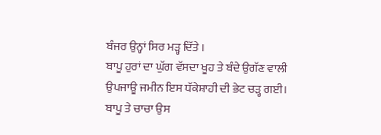ਬੰਜਰ ਉਨ੍ਹਾਂ ਸਿਰ ਮੜ੍ਹ ਦਿੱਤੇ ।
ਬਾਪੂ ਹੁਰਾਂ ਦਾ ਘੁੱਗ ਵੱਸਦਾ ਖੂਹ ਤੇ ਬੰਦੇ ਉਗੱਣ ਵਾਲੀ ਉਪਜਾਊ ਜਮੀਨ ਇਸ ਧੱਕੇਸ਼ਾਹੀ ਦੀ ਭੇਟ ਚੜ੍ਹ ਗਈ।
ਬਾਪੂ ਤੇ ਚਾਚਾ ਉਸ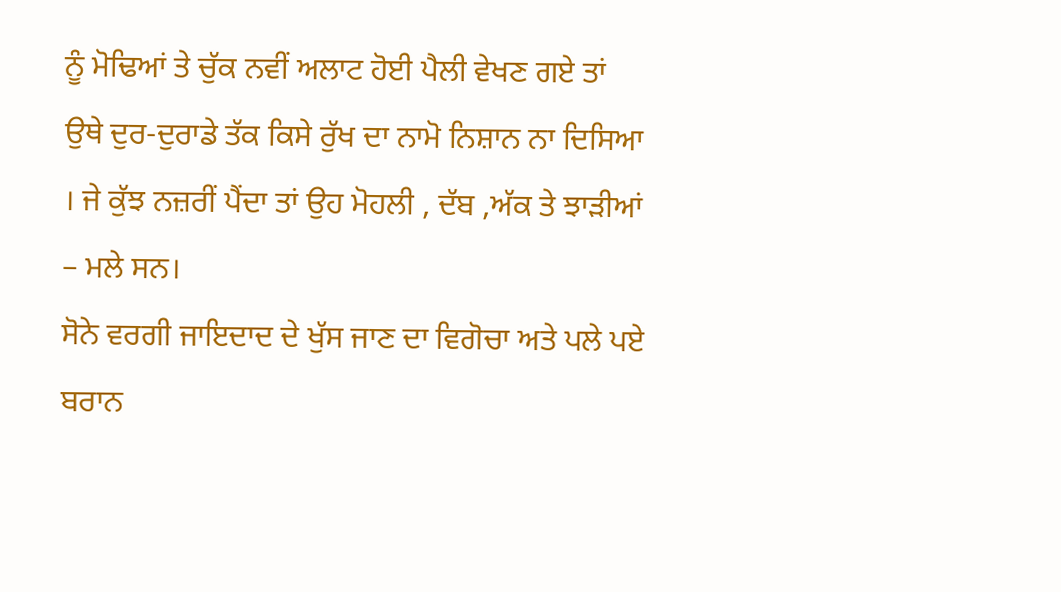ਨੂੰ ਮੋਢਿਆਂ ਤੇ ਚੁੱਕ ਨਵੀਂ ਅਲਾਟ ਹੋਈ ਪੈਲੀ ਵੇਖਣ ਗਏ ਤਾਂ ਉਥੇ ਦੁਰ-ਦੁਰਾਡੇ ਤੱਕ ਕਿਸੇ ਰੁੱਖ ਦਾ ਨਾਮੋ ਨਿਸ਼ਾਨ ਨਾ ਦਿਸਿਆ । ਜੇ ਕੁੱਝ ਨਜ਼ਰੀਂ ਪੈਂਦਾ ਤਾਂ ਉਹ ਮੋਹਲੀ , ਦੱਬ ,ਅੱਕ ਤੇ ਝਾੜੀਆਂ – ਮਲੇ ਸਨ।
ਸੋਨੇ ਵਰਗੀ ਜਾਇਦਾਦ ਦੇ ਖੁੱਸ ਜਾਣ ਦਾ ਵਿਗੋਚਾ ਅਤੇ ਪਲੇ ਪਏ ਬਰਾਨ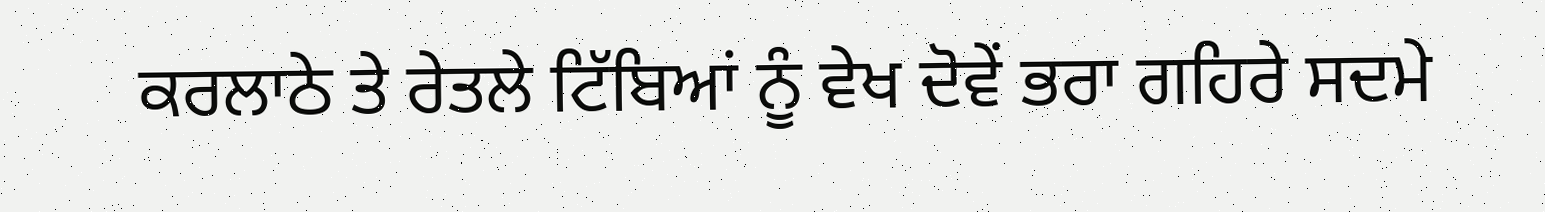ਕਰਲਾਠੇ ਤੇ ਰੇਤਲੇ ਟਿੱਬਿਆਂ ਨੂੰ ਵੇਖ ਦੋਵੇਂ ਭਰਾ ਗਹਿਰੇ ਸਦਮੇ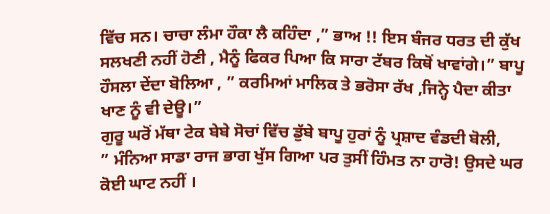ਵਿੱਚ ਸਨ। ਚਾਚਾ ਲੰਮਾ ਹੌਕਾ ਲੈ ਕਹਿੰਦਾ ,” ਭਾਅ !! ਇਸ ਬੰਜਰ ਧਰਤ ਦੀ ਕੁੱਖ ਸਲਖਣੀ ਨਹੀਂ ਹੋਣੀ , ਮੈਨੂੰ ਫਿਕਰ ਪਿਆ ਕਿ ਸਾਰਾ ਟੱਬਰ ਕਿਥੋਂ ਖਾਵਾਂਗੇ।” ਬਾਪੂ ਹੌਸਲਾ ਦੇਂਦਾ ਬੋਲਿਆ , ” ਕਰਮਿਆਂ ਮਾਲਿਕ ਤੇ ਭਰੋਸਾ ਰੱਖ ,ਜਿਨ੍ਹੇ ਪੈਦਾ ਕੀਤਾ ਖਾਣ ਨੂੰ ਵੀ ਦੇਊ।”
ਗੁਰੂ ਘਰੋਂ ਮੱਥਾ ਟੇਕ ਬੇਬੇ ਸੋਚਾਂ ਵਿੱਚ ਡੁੱਬੇ ਬਾਪੂ ਹੁਰਾਂ ਨੂੰ ਪ੍ਰਸ਼ਾਦ ਵੰਡਦੀ ਬੋਲੀ,
” ਮੰਨਿਆ ਸਾਡਾ ਰਾਜ ਭਾਗ ਖੁੱਸ ਗਿਆ ਪਰ ਤੁਸੀਂ ਹਿੰਮਤ ਨਾ ਹਾਰੋ! ਉਸਦੇ ਘਰ ਕੋਈ ਘਾਟ ਨਹੀਂ ।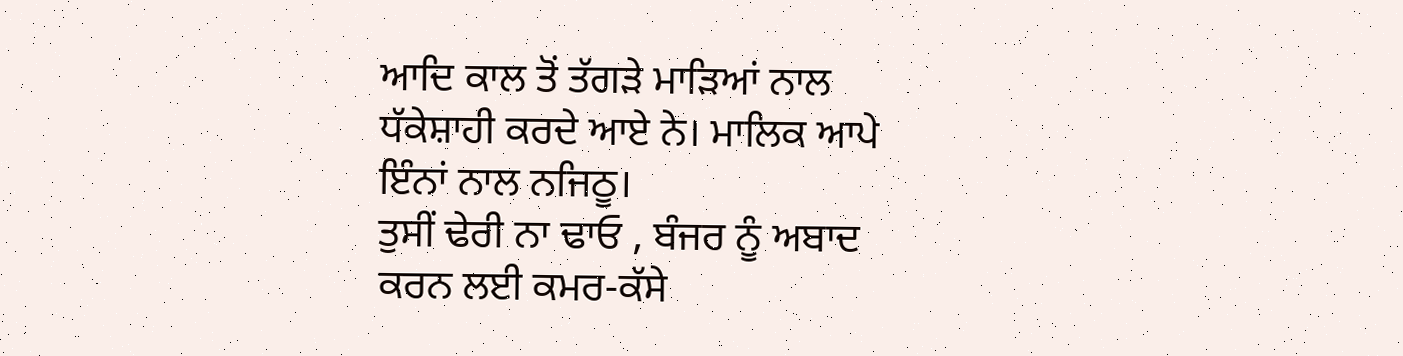ਆਦਿ ਕਾਲ ਤੋਂ ਤੱਗੜੇ ਮਾੜਿਆਂ ਨਾਲ ਧੱਕੇਸ਼ਾਹੀ ਕਰਦੇ ਆਏ ਨੇ। ਮਾਲਿਕ ਆਪੇ ਇੰਨਾਂ ਨਾਲ ਨਜਿਠੂ।
ਤੁਸੀਂ ਢੇਰੀ ਨਾ ਢਾਓ , ਬੰਜਰ ਨੂੰ ਅਬਾਦ ਕਰਨ ਲਈ ਕਮਰ-ਕੱਸੇ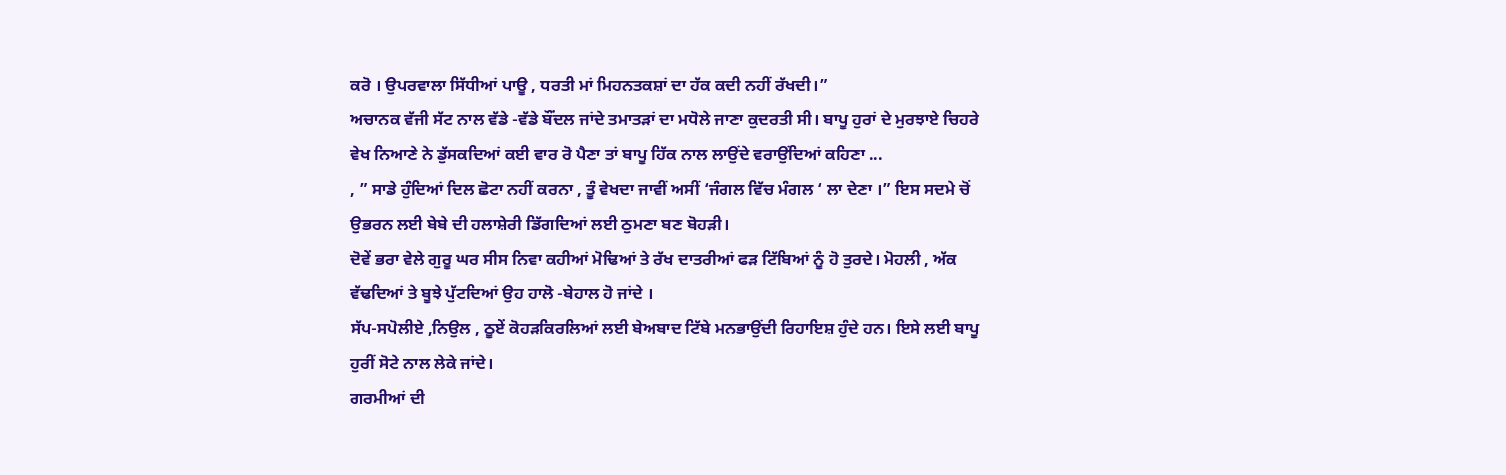ਕਰੋ । ਉਪਰਵਾਲਾ ਸਿੱਧੀਆਂ ਪਾਊ , ਧਰਤੀ ਮਾਂ ਮਿਹਨਤਕਸ਼ਾਂ ਦਾ ਹੱਕ ਕਦੀ ਨਹੀਂ ਰੱਖਦੀ।”
ਅਚਾਨਕ ਵੱਜੀ ਸੱਟ ਨਾਲ ਵੱਡੇ -ਵੱਡੇ ਬੌਂਦਲ ਜਾਂਦੇ ਤਮਾਤੜਾਂ ਦਾ ਮਧੋਲੇ ਜਾਣਾ ਕੁਦਰਤੀ ਸੀ। ਬਾਪੂ ਹੁਰਾਂ ਦੇ ਮੁਰਝਾਏ ਚਿਹਰੇ ਵੇਖ ਨਿਆਣੇ ਨੇ ਡੁੱਸਕਦਿਆਂ ਕਈ ਵਾਰ ਰੋ ਪੈਣਾ ਤਾਂ ਬਾਪੂ ਹਿੱਕ ਨਾਲ ਲਾਉਂਦੇ ਵਰਾਉਂਦਿਆਂ ਕਹਿਣਾ ...
, ” ਸਾਡੇ ਹੁੰਦਿਆਂ ਦਿਲ ਛੋਟਾ ਨਹੀਂ ਕਰਨਾ , ਤੂੰ ਵੇਖਦਾ ਜਾਵੀਂ ਅਸੀਂ ‘ਜੰਗਲ ਵਿੱਚ ਮੰਗਲ ‘ ਲਾ ਦੇਣਾ ।” ਇਸ ਸਦਮੇ ਚੋਂ ਉਭਰਨ ਲਈ ਬੇਬੇ ਦੀ ਹਲਾਸ਼ੇਰੀ ਡਿੱਗਦਿਆਂ ਲਈ ਠੁਮਣਾ ਬਣ ਬੋਹੜੀ।
ਦੋਵੇਂ ਭਰਾ ਵੇਲੇ ਗੁਰੂ ਘਰ ਸੀਸ ਨਿਵਾ ਕਹੀਆਂ ਮੋਢਿਆਂ ਤੇ ਰੱਖ ਦਾਤਰੀਆਂ ਫੜ ਟਿੱਬਿਆਂ ਨੂੰ ਹੋ ਤੁਰਦੇ। ਮੋਹਲੀ , ਅੱਕ ਵੱਢਦਿਆਂ ਤੇ ਬੂਝੇ ਪੁੱਟਦਿਆਂ ਉਹ ਹਾਲੋ -ਬੇਹਾਲ ਹੋ ਜਾਂਦੇ ।
ਸੱਪ-ਸਪੋਲੀਏ ,ਨਿਉਲ , ਠੂਏਂ ਕੋਹੜਕਿਰਲਿਆਂ ਲਈ ਬੇਅਬਾਦ ਟਿੱਬੇ ਮਨਭਾਉਂਦੀ ਰਿਹਾਇਸ਼ ਹੁੰਦੇ ਹਨ। ਇਸੇ ਲਈ ਬਾਪੂ ਹੁਰੀਂ ਸੋਟੇ ਨਾਲ ਲੇਕੇ ਜਾਂਦੇ।
ਗਰਮੀਆਂ ਦੀ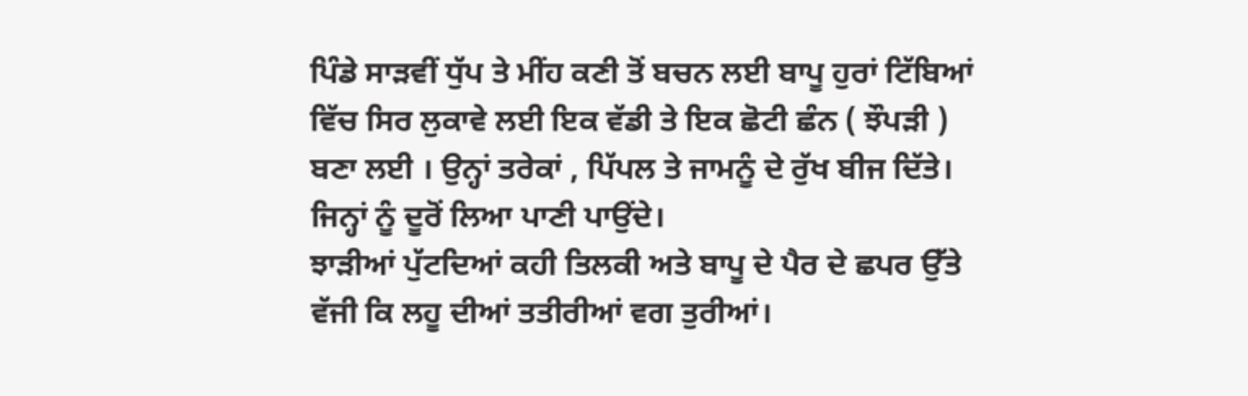ਪਿੰਡੇ ਸਾੜਵੀਂ ਧੁੱਪ ਤੇ ਮੀਂਹ ਕਣੀ ਤੋਂ ਬਚਨ ਲਈ ਬਾਪੂ ਹੁਰਾਂ ਟਿੱਬਿਆਂ ਵਿੱਚ ਸਿਰ ਲੁਕਾਵੇ ਲਈ ਇਕ ਵੱਡੀ ਤੇ ਇਕ ਛੋਟੀ ਛੰਨ ( ਝੌਪੜੀ )
ਬਣਾ ਲਈ । ਉਨ੍ਹਾਂ ਤਰੇਕਾਂ , ਪਿੱਪਲ ਤੇ ਜਾਮਨੂੰ ਦੇ ਰੁੱਖ ਬੀਜ ਦਿੱਤੇ। ਜਿਨ੍ਹਾਂ ਨੂੰ ਦੂਰੋਂ ਲਿਆ ਪਾਣੀ ਪਾਉਂਦੇ।
ਝਾੜੀਆਂ ਪੁੱਟਦਿਆਂ ਕਹੀ ਤਿਲਕੀ ਅਤੇ ਬਾਪੂ ਦੇ ਪੈਰ ਦੇ ਛਪਰ ਉੱਤੇ ਵੱਜੀ ਕਿ ਲਹੂ ਦੀਆਂ ਤਤੀਰੀਆਂ ਵਗ ਤੁਰੀਆਂ।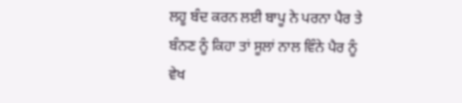ਲਹੂ ਬੰਦ ਕਰਨ ਲਈ ਬਾਪੂ ਨੇ ਪਰਨਾ ਪੈਰ ਤੇ ਬੰਨਣ ਨੂੰ ਕਿਹਾ ਤਾਂ ਸੂਲਾਂ ਨਾਲ ਵਿੰਨੇ ਪੈਰ ਨੂੰ ਵੇਖ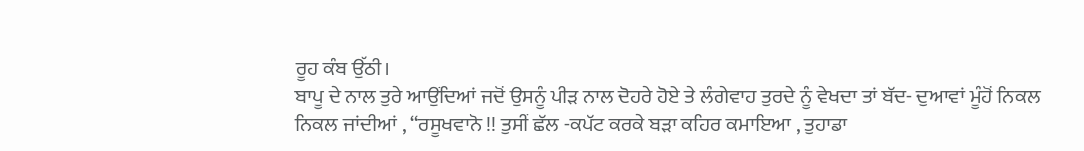ਰੂਹ ਕੰਬ ਉੱਠੀ।
ਬਾਪੂ ਦੇ ਨਾਲ ਤੁਰੇ ਆਉਂਦਿਆਂ ਜਦੋਂ ਉਸਨੂੰ ਪੀੜ ਨਾਲ ਦੋਹਰੇ ਹੋਏ ਤੇ ਲੰਗੇਵਾਹ ਤੁਰਦੇ ਨੂੰ ਵੇਖਦਾ ਤਾਂ ਬੱਦ- ਦੁਆਵਾਂ ਮੂੰਹੋਂ ਨਿਕਲ ਨਿਕਲ ਜਾਂਦੀਆਂ , “ਰਸੂਖਵਾਨੋ !! ਤੁਸੀਂ ਛੱਲ -ਕਪੱਟ ਕਰਕੇ ਬੜਾ ਕਹਿਰ ਕਮਾਇਆ , ਤੁਹਾਡਾ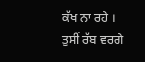ਕੱਖ ਨਾ ਰਹੇ । ਤੁਸੀਂ ਰੱਬ ਵਰਗੇ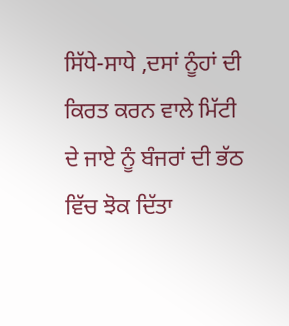ਸਿੱਧੇ-ਸਾਧੇ ,ਦਸਾਂ ਨੂੰਹਾਂ ਦੀ ਕਿਰਤ ਕਰਨ ਵਾਲੇ ਮਿੱਟੀ ਦੇ ਜਾਏ ਨੂੰ ਬੰਜਰਾਂ ਦੀ ਭੱਠ ਵਿੱਚ ਝੋਕ ਦਿੱਤਾ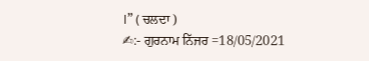।” ( ਚਲਦਾ )
✍:- ਗੁਰਨਾਮ ਨਿੱਜਰ =18/05/2021